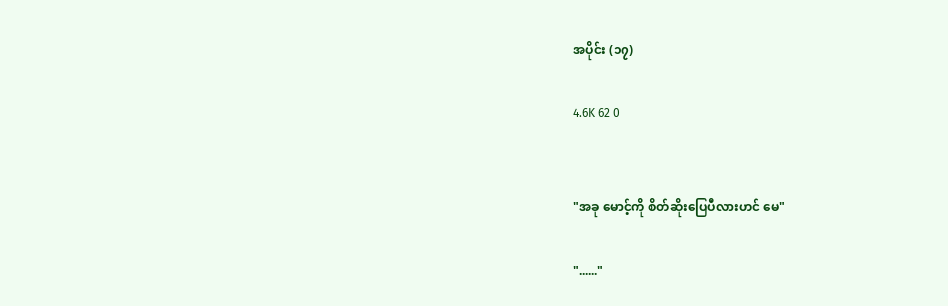အပိုင်း (၁၇)

4.6K 62 0


"အခု မောင့်ကို စိတ်ဆိုးပြေပီလားဟင် မေ"

"......"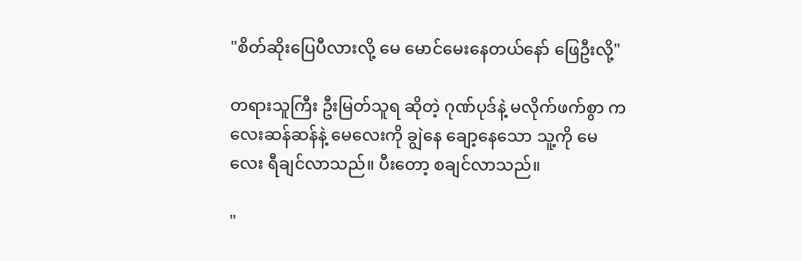"စိတ်ဆိုးပြေပီလားလို့ မေ မောင်မေးနေတယ်နော် ဖြေဦးလို့"

တရားသူကြီး ဦးမြတ်သူရ ဆိုတဲ့ ဂုဏ်ပုဒ်နဲ့ မလိုက်ဖက်စွာ ကလေးဆန်ဆန်နဲ့ မေလေးကို ချွဲနေ ချော့နေသော သူ့ကို မေလေး ရီချင်လာသည်။ ပီးတော့ စချင်လာသည်။

"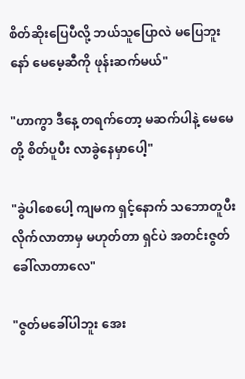စိတ်ဆိုးပြေပီလို့ ဘယ်သူပြောလဲ မပြေဘူးနော် မေမေ့ဆီကို ဖုန်းဆက်မယ်"

"ဟာကွာ ဒီနေ့ တရက်တော့ မဆက်ပါနဲ့ ‌မေမေတို့ စိတ်ပူပီး လာခွဲနေမှာပေါ့"

"ခွဲပါစေပေါ့ ကျမက ရှင့်နောက် သဘောတူပီး လိုက်လာတာမှ မဟုတ်တာ ရှင်ပဲ အတင်းဇွတ်ခေါ်လာတာလေ"

"ဇွတ်မခေါ်ပါဘူး အေး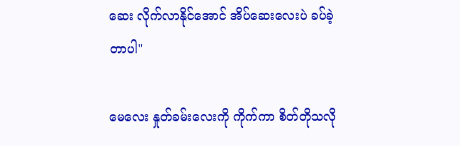ဆေး လိုက်လာနိုင်အောင် အိပ်ဆေးလေးပဲ ခပ်ခဲ့တာပါ"

မေလေး နှုတ်ခမ်းလေးကို ကိုက်ကာ စိတ်တိုသလို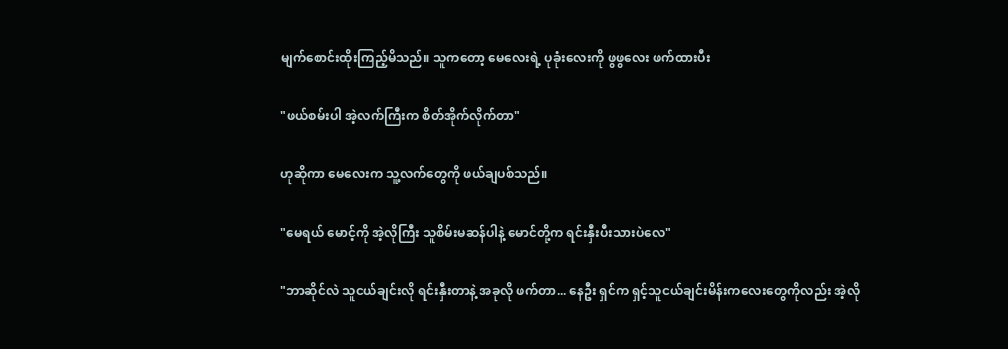မျက်စောင်းထိုးကြည့်မိသည်။ သူကတော့ မေလေးရဲ့ ပုခုံးလေးကို ဖွဖွလေး ဖက်ထားပီး

"ဖယ်စမ်းပါ အဲ့လက်ကြီးက စိတ်အိုက်လိုက်တာ"

ဟုဆိုကာ မေလေးက သူ့လက်တွေကို ဖယ်ချပစ်သည်။

"မေရယ် မောင့်ကို အဲ့လိုကြီး သူစိမ်းမဆန်ပါနဲ့ မောင်တို့က ရင်းနှီးပီးသားပဲလေ"

"ဘာဆိုင်လဲ သူငယ်ချင်းလို ရင်းနှီးတာနဲ့ အခုလို ဖက်တာ... နေဦး ရှင်က ရှင့်သူငယ်ချင်းမိန်းကလေးတွေကိုလည်း အဲ့လို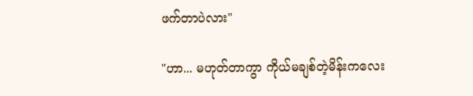ဖက်တာပဲလား"

"ဟာ... မဟုတ်တာကွာ ကိုယ်မချစ်တဲ့မိန်းကလေး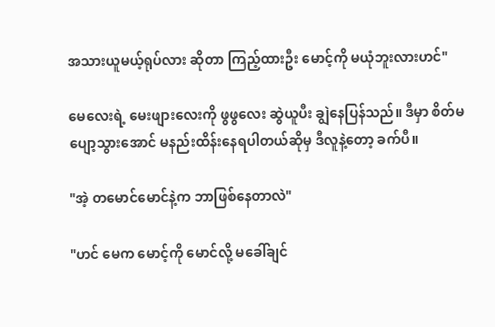အသားယူမယ့်ရုပ်လား ဆိုတာ ကြည့်ထားဦး မောင့်ကို မယုံဘူးလားဟင်"

မေလေးရဲ့ မေးဖျားလေးကို ဖွဖွလေး ဆွဲယူပီး ချွဲနေပြန်သည်။ ဒီမှာ စိတ်မပျော့သွားအောင် မနည်းထိန်းနေရပါတယ်ဆိုမှ ဒီလူနဲ့တော့ ခက်ပီ။

"အဲ့ တမောင်မောင်နဲ့က ဘာဖြစ်နေတာလဲ"

"ဟင် မေက မောင့်ကို မောင်လို့ မခေါ်ချင်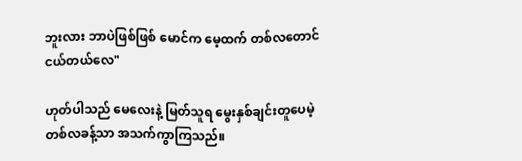ဘူးလား ဘာပဲဖြစ်ဖြစ် မောင်က မေ့ထက် တစ်လတောင် ငယ်တယ်လေ"

ဟုတ်ပါသည် မေလေးနဲ့ မြတ်သူရ ‌မွေးနှစ်ချင်းတူပေမဲ့ တစ်လခန့်သာ အသက်ကွာကြသည်။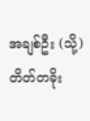အချစ်ဦး (သို့) တိတ်တခိုး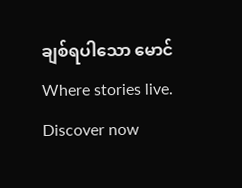ချစ်ရပါသော မောင်Where stories live. Discover now